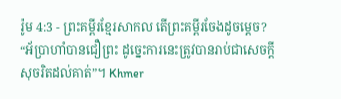រ៉ូម 4:3 - ព្រះគម្ពីរខ្មែរសាកល តើព្រះគម្ពីរចែងដូចម្ដេច? “អ័ប្រាហាំបានជឿព្រះ ដូច្នេះការនេះត្រូវបានរាប់ជាសេចក្ដីសុចរិតដល់គាត់”។ Khmer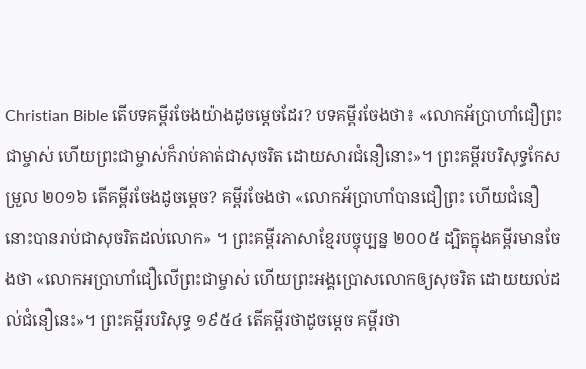Christian Bible តើបទគម្ពីរចែងយ៉ាងដូចម្ដេចដែរ? បទគម្ពីរចែងថា៖ «លោកអ័ប្រាហាំជឿព្រះជាម្ចាស់ ហើយព្រះជាម្ចាស់ក៏រាប់គាត់ជាសុចរិត ដោយសារជំនឿនោះ»។ ព្រះគម្ពីរបរិសុទ្ធកែសម្រួល ២០១៦ តើគម្ពីរចែងដូចម្តេច? គម្ពីរចែងថា «លោកអ័ប្រាហាំបានជឿព្រះ ហើយជំនឿនោះបានរាប់ជាសុចរិតដល់លោក» ។ ព្រះគម្ពីរភាសាខ្មែរបច្ចុប្បន្ន ២០០៥ ដ្បិតក្នុងគម្ពីរមានចែងថា «លោកអប្រាហាំជឿលើព្រះជាម្ចាស់ ហើយព្រះអង្គប្រោសលោកឲ្យសុចរិត ដោយយល់ដល់ជំនឿនេះ»។ ព្រះគម្ពីរបរិសុទ្ធ ១៩៥៤ តើគម្ពីរថាដូចម្តេច គម្ពីរថា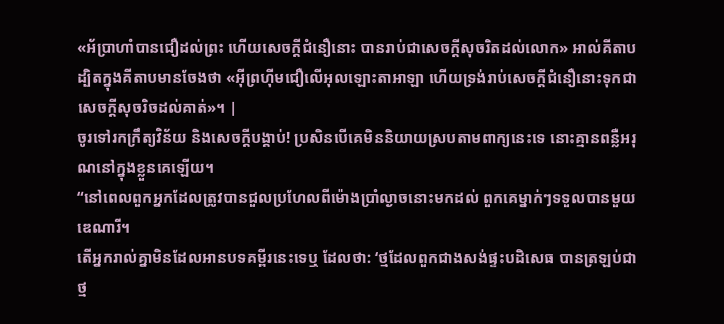«អ័ប្រាហាំបានជឿដល់ព្រះ ហើយសេចក្ដីជំនឿនោះ បានរាប់ជាសេចក្ដីសុចរិតដល់លោក» អាល់គីតាប ដ្បិតក្នុងគីតាបមានចែងថា «អ៊ីព្រហ៊ីមជឿលើអុលឡោះតាអាឡា ហើយទ្រង់រាប់សេចក្តីជំនឿនោះទុកជាសេចក្តីសុចរិចដល់គាត់»។ |
ចូរទៅរកក្រឹត្យវិន័យ និងសេចក្ដីបង្គាប់! ប្រសិនបើគេមិននិយាយស្របតាមពាក្យនេះទេ នោះគ្មានពន្លឺអរុណនៅក្នុងខ្លួនគេឡើយ។
“នៅពេលពួកអ្នកដែលត្រូវបានជួលប្រហែលពីម៉ោងប្រាំល្ងាចនោះមកដល់ ពួកគេម្នាក់ៗទទួលបានមួយឌេណារី។
តើអ្នករាល់គ្នាមិនដែលអានបទគម្ពីរនេះទេឬ ដែលថា: ‘ថ្មដែលពួកជាងសង់ផ្ទះបដិសេធ បានត្រឡប់ជាថ្ម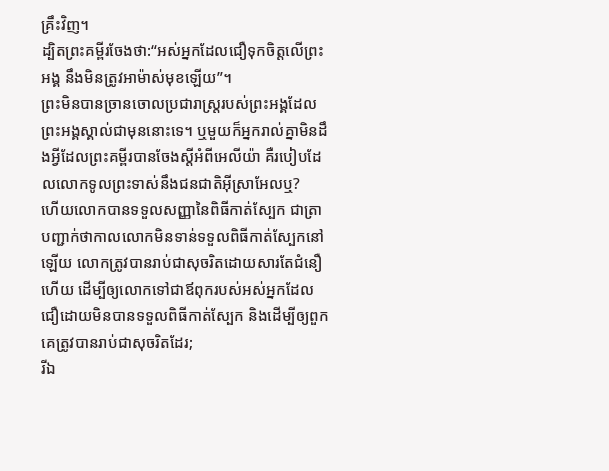គ្រឹះវិញ។
ដ្បិតព្រះគម្ពីរចែងថា:“អស់អ្នកដែលជឿទុកចិត្តលើព្រះអង្គ នឹងមិនត្រូវអាម៉ាស់មុខឡើយ”។
ព្រះមិនបានច្រានចោលប្រជារាស្ត្ររបស់ព្រះអង្គដែលព្រះអង្គស្គាល់ជាមុននោះទេ។ ឬមួយក៏អ្នករាល់គ្នាមិនដឹងអ្វីដែលព្រះគម្ពីរបានចែងស្ដីអំពីអេលីយ៉ា គឺរបៀបដែលលោកទូលព្រះទាស់នឹងជនជាតិអ៊ីស្រាអែលឬ?
ហើយលោកបានទទួលសញ្ញានៃពិធីកាត់ស្បែក ជាត្រាបញ្ជាក់ថាកាលលោកមិនទាន់ទទួលពិធីកាត់ស្បែកនៅឡើយ លោកត្រូវបានរាប់ជាសុចរិតដោយសារតែជំនឿហើយ ដើម្បីឲ្យលោកទៅជាឪពុករបស់អស់អ្នកដែលជឿដោយមិនបានទទួលពិធីកាត់ស្បែក និងដើម្បីឲ្យពួកគេត្រូវបានរាប់ជាសុចរិតដែរ;
រីឯ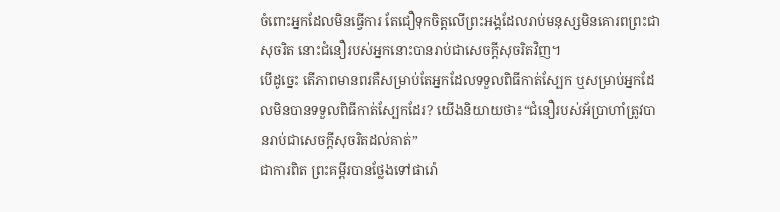ចំពោះអ្នកដែលមិនធ្វើការ តែជឿទុកចិត្តលើព្រះអង្គដែលរាប់មនុស្សមិនគោរពព្រះជាសុចរិត នោះជំនឿរបស់អ្នកនោះបានរាប់ជាសេចក្ដីសុចរិតវិញ។
បើដូច្នេះ តើភាពមានពរគឺសម្រាប់តែអ្នកដែលទទួលពិធីកាត់ស្បែក ឬសម្រាប់អ្នកដែលមិនបានទទួលពិធីកាត់ស្បែកដែរ? យើងនិយាយថា៖“ជំនឿរបស់អ័ប្រាហាំត្រូវបានរាប់ជាសេចក្ដីសុចរិតដល់គាត់”
ជាការពិត ព្រះគម្ពីរបានថ្លែងទៅផារ៉ោ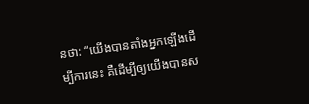នថា: “យើងបានតាំងអ្នកឡើងដើម្បីការនេះ គឺដើម្បីឲ្យយើងបានស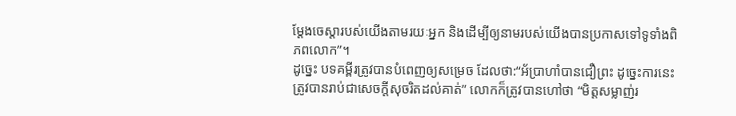ម្ដែងចេស្ដារបស់យើងតាមរយៈអ្នក និងដើម្បីឲ្យនាមរបស់យើងបានប្រកាសទៅទូទាំងពិភពលោក”។
ដូច្នេះ បទគម្ពីរត្រូវបានបំពេញឲ្យសម្រេច ដែលថា:“អ័ប្រាហាំបានជឿព្រះ ដូច្នេះការនេះត្រូវបានរាប់ជាសេចក្ដីសុចរិតដល់គាត់” លោកក៏ត្រូវបានហៅថា “មិត្តសម្លាញ់រ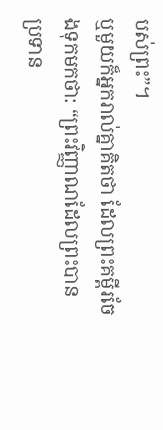បស់ព្រះ”។
ឬមួយក៏អ្នករាល់គ្នាគិតថា ដែលព្រះគម្ពីរចែងទុកមកថា: “ព្រះវិញ្ញាណដែលព្រះបានប្រទាន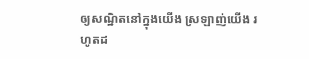ឲ្យសណ្ឋិតនៅក្នុងយើង ស្រឡាញ់យើង រហូតដ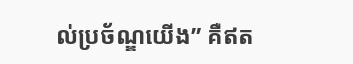ល់ប្រច័ណ្ឌយើង” គឺឥត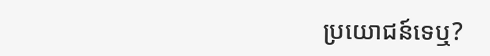ប្រយោជន៍ទេឬ?